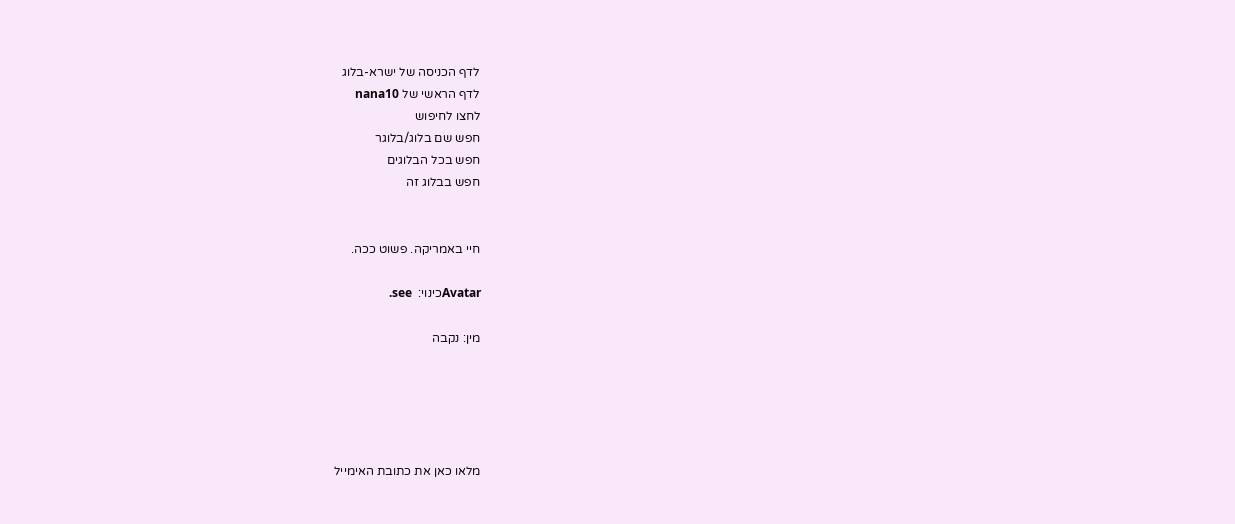לדף הכניסה של ישרא-בלוג
לדף הראשי של nana10
לחצו לחיפוש
חפש שם בלוג/בלוגר
חפש בכל הבלוגים
חפש בבלוג זה


חיי באמריקה. פשוט ככה.

Avatarכינוי:  see.

מין: נקבה





מלאו כאן את כתובת האימייל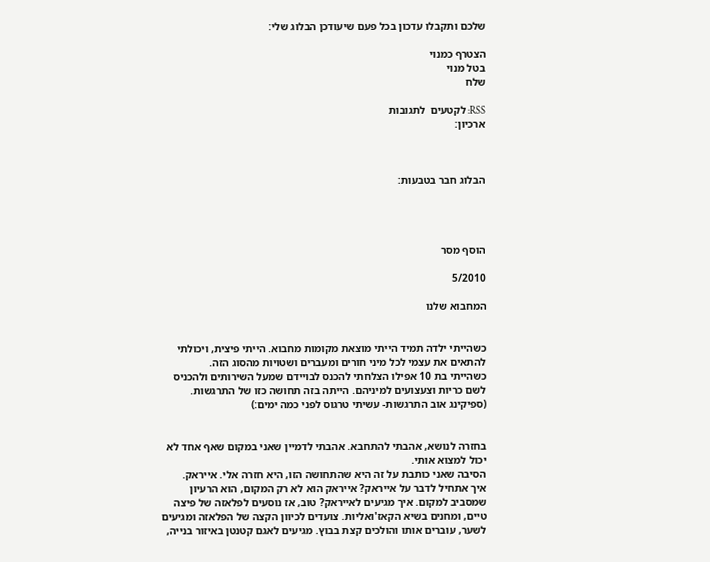שלכם ותקבלו עדכון בכל פעם שיעודכן הבלוג שלי:

הצטרף כמנוי
בטל מנוי
שלח

RSS: לקטעים  לתגובות
ארכיון:



הבלוג חבר בטבעות:




הוסף מסר

5/2010

המחבוא שלנו


כשהייתי ילדה תמיד הייתי מוצאת מקומות מחבוא. הייתי פיצית, ויכולתי להתאים את עצמי לכל מיני חורים ומעברים ושטויות מהסוג הזה.
כשהייתי בת 10 אפילו הצלחתי להכנס לבויידם שמעל השירותים ולהכניס לשם כריות וצעצועים למיניהם. הייתה בזה תחושה כזו של התרגשות.
(ספיקינג אוב התרגשות- עשיתי טרגוס לפני כמה ימים:)


בחזרה לנושא, אהבתי להתחבא. אהבתי לדמיין שאני במקום שאף אחד לא יכול למצוא אותי.
הסיבה שאני כותבת על זה היא שהתחושה הזו, היא חזרה אלי. אייראק.
איך אתחיל לדבר על אייראק? אייראק הוא לא רק המקום, הוא הרעיון שמסביב למקום. איך מגיעים לאייראק? טוב, אז נוסעים לפלאזה של פיצה טיים, ומחנים בשיא הקאז'ואליות. צועדים לכיוון הקצה של הפלאזה ומגיעים לשער, עוברים אותו והולכים קצת בבוץ. מגיעים לאגם קטנטן באיזור בנייה,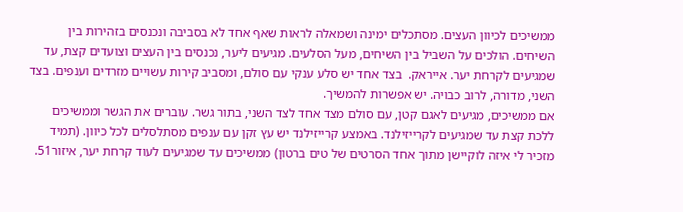ממשיכים לכיוון העצים. מסתכלים ימינה ושמאלה לראות שאף אחד לא בסביבה ונכנסים בזהירות בין השיחים. הולכים על השביל בין השיחים, מעל הסלעים. מגיעים ליער, נכנסים בין העצים וצועדים קצת, עד שמגיעים לקרחת יער. אייראק.  בצד אחד יש סלע ענקי עם סולם, ומסביב קירות עשויים מזרדים וענפים. בצד השני, מדורה, לרוב כבויה. יש אפשרות להמשיך.
אם ממשיכים, מגיעים לאגם קטן, עם סולם מצד אחד לצד השני, בתור גשר. עוברים את הגשר וממשיכים ללכת קצת עד שמגיעים לקרייזילנד. באמצע קרייזילנד יש עץ זקן עם ענפים מסתלסלים לכל כיוון. (תמיד מזכיר לי איזה לוקיישן מתוך אחד הסרטים של טים ברטון) ממשיכים עד שמגיעים לעוד קרחת יער, איזור51.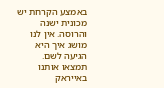באמצע הקרחת יש מכונית ישנה והרוסה. אין לנו מושג איך היא הגיעה לשם.
תמצאו אותנו באייראק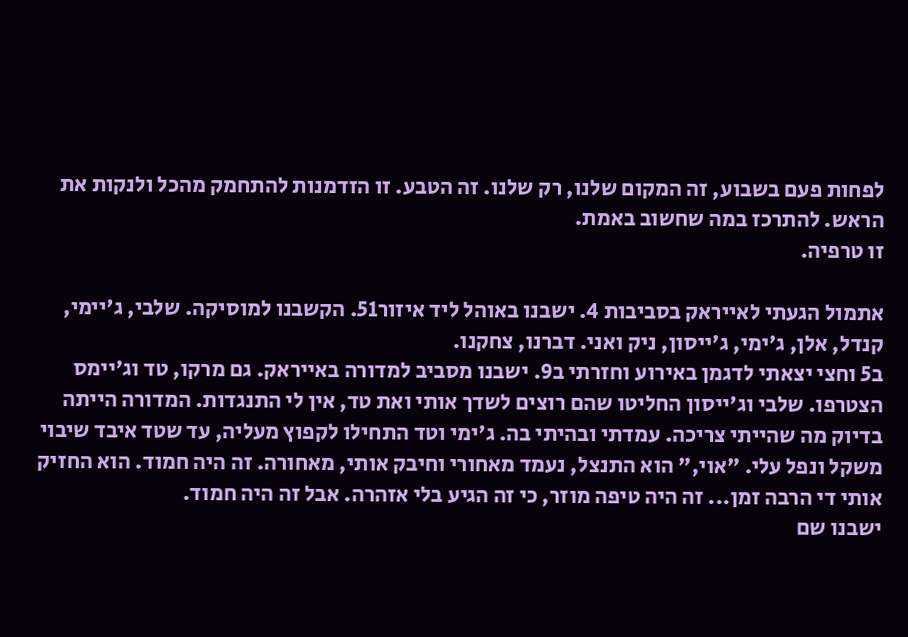לפחות פעם בשבוע, זה המקום שלנו, רק שלנו. זה הטבע. זו הזדמנות להתחמק מהכל ולנקות את הראש. להתרכז במה שחשוב באמת.
זו טרפיה.

אתמול הגעתי לאייראק בסביבות 4. ישבנו באוהל ליד איזור51. הקשבנו למוסיקה. שלבי, ג'יימי, קנדל, אלן, ג'ימי, ג'ייסון, ניק ואני. דברנו, צחקנו.
ב5 וחצי יצאתי לדגמן באירוע וחזרתי ב9. ישבנו מסביב למדורה באייראק. גם מרקו, טד וג'יימס הצטרפו. שלבי וג'ייסון החליטו שהם רוצים לשדך אותי ואת טד, אין לי התנגדות. המדורה הייתה בדיוק מה שהייתי צריכה. עמדתי ובהיתי בה. ג'ימי וטד התחילו לקפוץ מעליה, עד שטד איבד שיבוי משקל ונפל עלי. "אוי," הוא התנצל, נעמד מאחורי וחיבק אותי, מאחורה. זה היה חמוד. הוא החזיק אותי די הרבה זמן... זה היה טיפה מוזר, כי זה הגיע בלי אזהרה. אבל זה היה חמוד.
ישבנו שם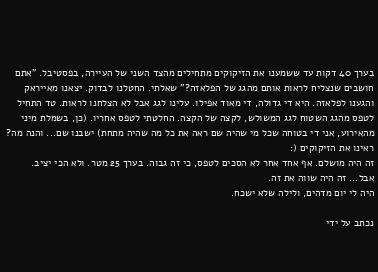בערך 40 דקות עד ששמענו את הזיקוקים מתחילים מהצד השני של העיירה, בפסטיבל. "אתם חושבים שנצליח לראות אותם מהגג של הפלאזה?" שאלתי. החטלנו לבדוק. יצאנו מאייראק והגענו לפלאזה. היא די גדולה, די מאוד אפילו. עלינו לגג אבל לא הצלחנו לראות. טד התחיל לטפס מהגג השטוח לגג המשולש, לקצה של הקצה. החלטתי לטפס אחריו. (כן, בשמלת מיני מהאירוע, אני די בטוחה שכל מי שהיה שם ראה את כל מה שהיה מתחת) ישבנו שם... והנה מה? ראינו את הזיקוקים (:
זה היה מושלם. אף אחד אחר לא הסכים לטפס, כי זה גבוה. בערך 25 מטר. ולא הכי יציב. אבל... זה היה שווה את זה.
היה לי יום מדהים, ולילה שלא ישכח.

נכתב על ידי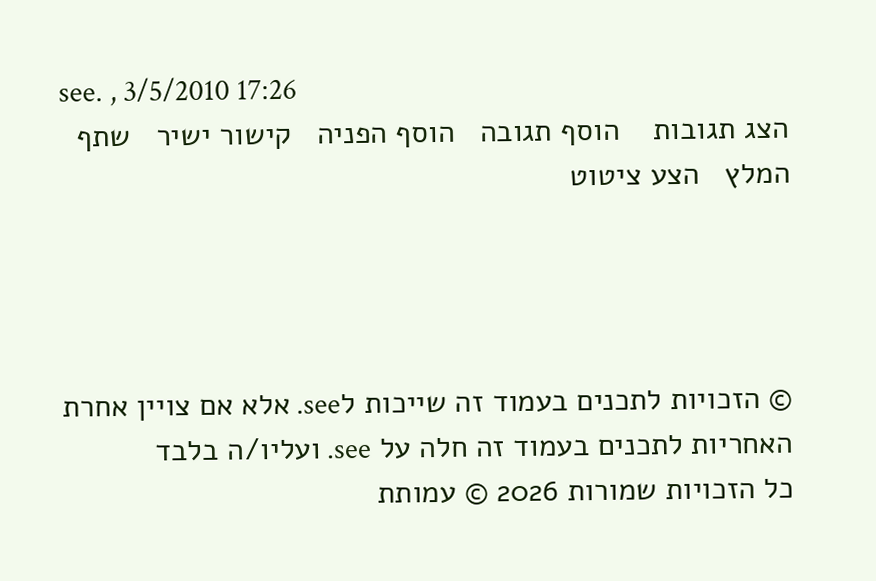see. , 3/5/2010 17:26
הצג תגובות    הוסף תגובה   הוסף הפניה   קישור ישיר   שתף   המלץ   הצע ציטוט




© הזכויות לתכנים בעמוד זה שייכות לsee. אלא אם צויין אחרת
האחריות לתכנים בעמוד זה חלה על see. ועליו/ה בלבד
כל הזכויות שמורות 2026 © עמותת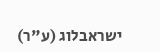ישראבלוג (ע"ר)